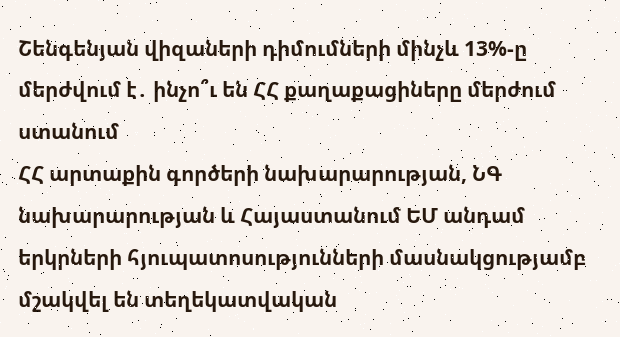Շենգենյան վիզաների դիմումների մինչև 13%-ը մերժվում է․ ինչո՞ւ են ՀՀ քաղաքացիները մերժում ստանում
ՀՀ արտաքին գործերի նախարարության, ՆԳ նախարարության և Հայաստանում ԵՄ անդամ երկրների հյուպատոսությունների մասնակցությամբ մշակվել են տեղեկատվական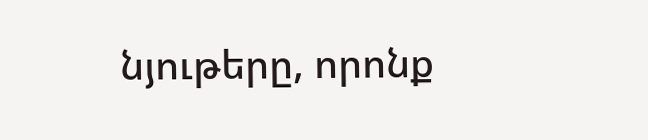նյութերը, որոնք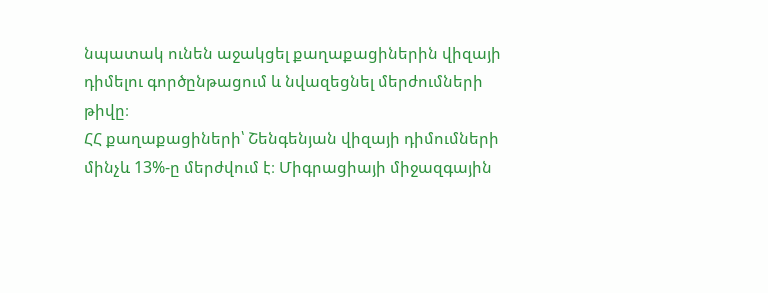նպատակ ունեն աջակցել քաղաքացիներին վիզայի դիմելու գործընթացում և նվազեցնել մերժումների թիվը։
ՀՀ քաղաքացիների՝ Շենգենյան վիզայի դիմումների մինչև 13%-ը մերժվում է։ Միգրացիայի միջազգային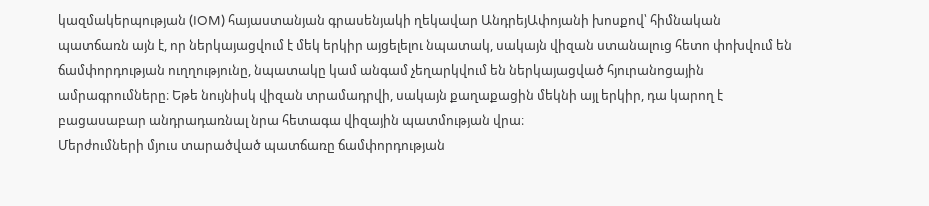կազմակերպության (IOM) հայաստանյան գրասենյակի ղեկավար ԱնդրեյԱփոյանի խոսքով՝ հիմնական պատճառն այն է, որ ներկայացվում է մեկ երկիր այցելելու նպատակ, սակայն վիզան ստանալուց հետո փոխվում են ճամփորդության ուղղությունը, նպատակը կամ անգամ չեղարկվում են ներկայացված հյուրանոցային ամրագրումները։ Եթե նույնիսկ վիզան տրամադրվի, սակայն քաղաքացին մեկնի այլ երկիր, դա կարող է բացասաբար անդրադառնալ նրա հետագա վիզային պատմության վրա։
Մերժումների մյուս տարածված պատճառը ճամփորդության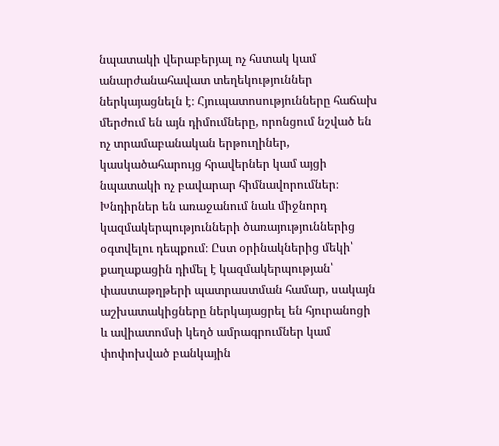նպատակի վերաբերյալ ոչ հստակ կամ անարժանահավատ տեղեկություններ ներկայացնելն է։ Հյուպատոսությունները հաճախ մերժում են այն դիմումները, որոնցում նշված են ոչ տրամաբանական երթուղիներ, կասկածահարույց հրավերներ կամ այցի նպատակի ոչ բավարար հիմնավորումներ։
Խնդիրներ են առաջանում նաև միջնորդ կազմակերպությունների ծառայություններից օգտվելու դեպքում։ Ըստ օրինակներից մեկի՝ քաղաքացին դիմել է կազմակերպության՝ փաստաթղթերի պատրաստման համար, սակայն աշխատակիցները ներկայացրել են հյուրանոցի և ավիատոմսի կեղծ ամրագրումներ կամ փոփոխված բանկային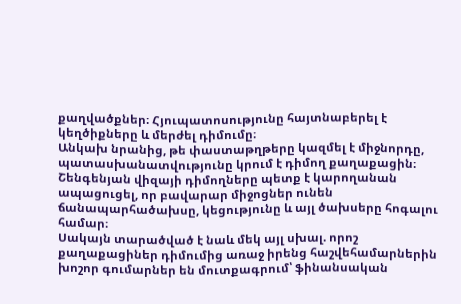քաղվածքներ։ Հյուպատոսությունը հայտնաբերել է կեղծիքները և մերժել դիմումը։
Անկախ նրանից, թե փաստաթղթերը կազմել է միջնորդը, պատասխանատվությունը կրում է դիմող քաղաքացին։
Շենգենյան վիզայի դիմողները պետք է կարողանան ապացուցել, որ բավարար միջոցներ ունեն ճանապարհածախսը, կեցությունը և այլ ծախսերը հոգալու համար։
Սակայն տարածված է նաև մեկ այլ սխալ. որոշ քաղաքացիներ դիմումից առաջ իրենց հաշվեհամարներին խոշոր գումարներ են մուտքագրում՝ ֆինանսական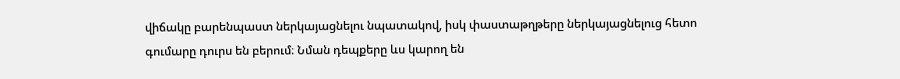վիճակը բարենպաստ ներկայացնելու նպատակով, իսկ փաստաթղթերը ներկայացնելուց հետո գումարը դուրս են բերում։ Նման դեպքերը ևս կարող են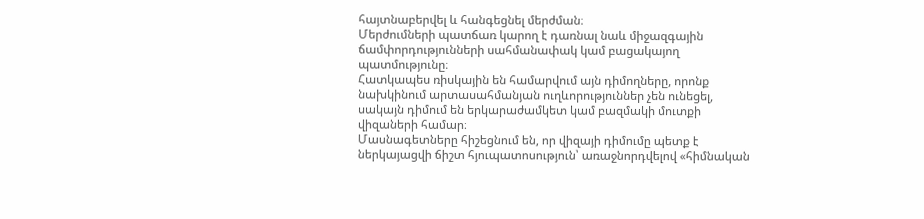հայտնաբերվել և հանգեցնել մերժման։
Մերժումների պատճառ կարող է դառնալ նաև միջազգային ճամփորդությունների սահմանափակ կամ բացակայող պատմությունը։
Հատկապես ռիսկային են համարվում այն դիմողները, որոնք նախկինում արտասահմանյան ուղևորություններ չեն ունեցել, սակայն դիմում են երկարաժամկետ կամ բազմակի մուտքի վիզաների համար։
Մասնագետները հիշեցնում են, որ վիզայի դիմումը պետք է ներկայացվի ճիշտ հյուպատոսություն՝ առաջնորդվելով «հիմնական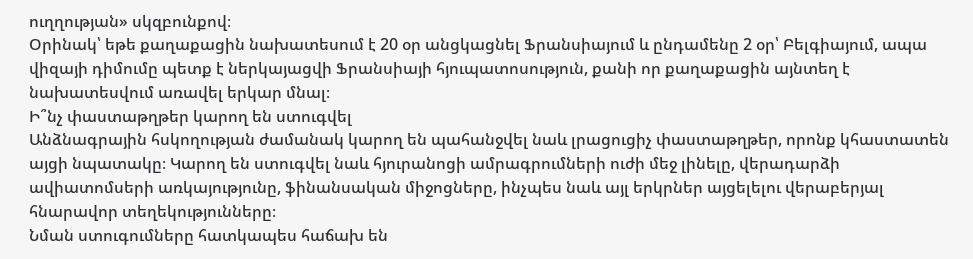ուղղության» սկզբունքով։
Օրինակ՝ եթե քաղաքացին նախատեսում է 20 օր անցկացնել Ֆրանսիայում և ընդամենը 2 օր՝ Բելգիայում, ապա վիզայի դիմումը պետք է ներկայացվի Ֆրանսիայի հյուպատոսություն, քանի որ քաղաքացին այնտեղ է նախատեսվում առավել երկար մնալ։
Ի՞նչ փաստաթղթեր կարող են ստուգվել
Անձնագրային հսկողության ժամանակ կարող են պահանջվել նաև լրացուցիչ փաստաթղթեր, որոնք կհաստատեն այցի նպատակը։ Կարող են ստուգվել նաև հյուրանոցի ամրագրումների ուժի մեջ լինելը, վերադարձի ավիատոմսերի առկայությունը, ֆինանսական միջոցները, ինչպես նաև այլ երկրներ այցելելու վերաբերյալ հնարավոր տեղեկությունները։
Նման ստուգումները հատկապես հաճախ են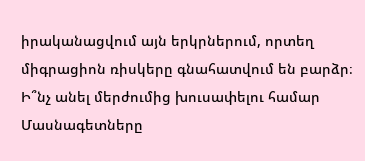իրականացվում այն երկրներում, որտեղ միգրացիոն ռիսկերը գնահատվում են բարձր։
Ի՞նչ անել մերժումից խուսափելու համար
Մասնագետները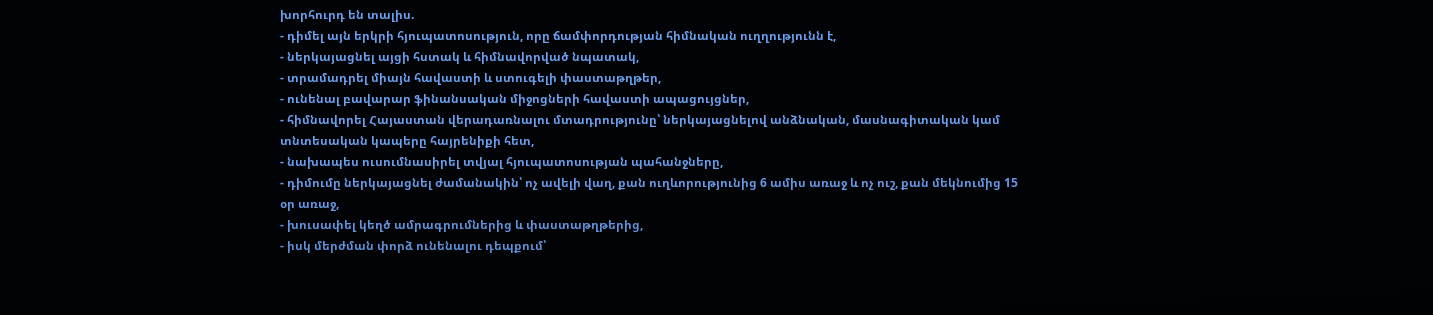խորհուրդ են տալիս.
- դիմել այն երկրի հյուպատոսություն, որը ճամփորդության հիմնական ուղղությունն է,
- ներկայացնել այցի հստակ և հիմնավորված նպատակ,
- տրամադրել միայն հավաստի և ստուգելի փաստաթղթեր,
- ունենալ բավարար ֆինանսական միջոցների հավաստի ապացույցներ,
- հիմնավորել Հայաստան վերադառնալու մտադրությունը՝ ներկայացնելով անձնական, մասնագիտական կամ տնտեսական կապերը հայրենիքի հետ,
- նախապես ուսումնասիրել տվյալ հյուպատոսության պահանջները,
- դիմումը ներկայացնել ժամանակին՝ ոչ ավելի վաղ, քան ուղևորությունից 6 ամիս առաջ և ոչ ուշ, քան մեկնումից 15 օր առաջ,
- խուսափել կեղծ ամրագրումներից և փաստաթղթերից,
- իսկ մերժման փորձ ունենալու դեպքում՝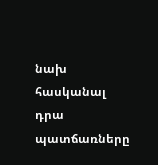նախ հասկանալ դրա պատճառները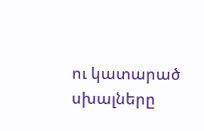ու կատարած սխալները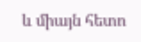և միայն հետո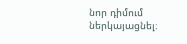նոր դիմում ներկայացնել։